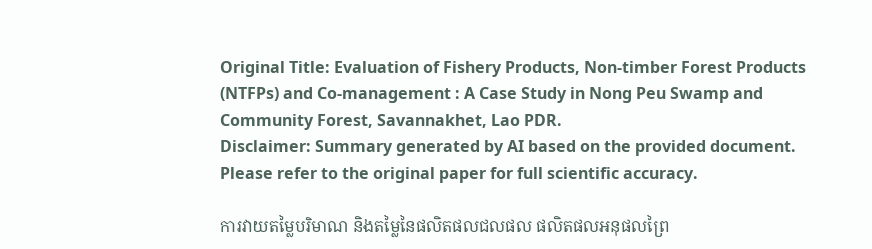Original Title: Evaluation of Fishery Products, Non-timber Forest Products (NTFPs) and Co-management : A Case Study in Nong Peu Swamp and Community Forest, Savannakhet, Lao PDR.
Disclaimer: Summary generated by AI based on the provided document. Please refer to the original paper for full scientific accuracy.

ការវាយតម្លៃបរិមាណ និងតម្លៃនៃផលិតផលជលផល ផលិតផលអនុផលព្រៃ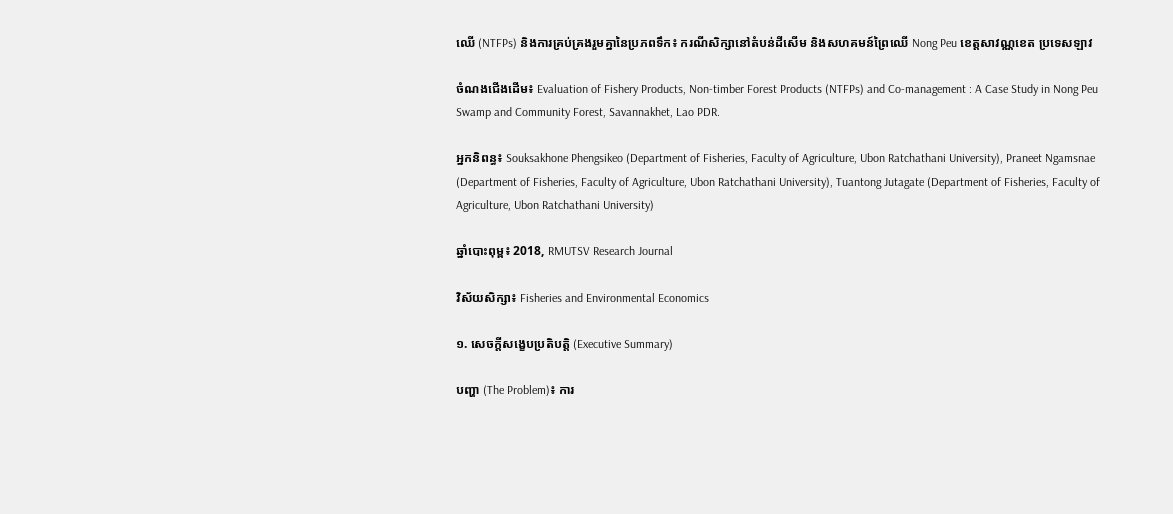ឈើ (NTFPs) និងការគ្រប់គ្រងរួមគ្នានៃប្រភពទឹក៖ ករណីសិក្សានៅតំបន់ដីសើម និងសហគមន៍ព្រៃឈើ Nong Peu ខេត្តសាវណ្ណខេត ប្រទេសឡាវ

ចំណងជើងដើម៖ Evaluation of Fishery Products, Non-timber Forest Products (NTFPs) and Co-management : A Case Study in Nong Peu Swamp and Community Forest, Savannakhet, Lao PDR.

អ្នកនិពន្ធ៖ Souksakhone Phengsikeo (Department of Fisheries, Faculty of Agriculture, Ubon Ratchathani University), Praneet Ngamsnae (Department of Fisheries, Faculty of Agriculture, Ubon Ratchathani University), Tuantong Jutagate (Department of Fisheries, Faculty of Agriculture, Ubon Ratchathani University)

ឆ្នាំបោះពុម្ព៖ 2018, RMUTSV Research Journal

វិស័យសិក្សា៖ Fisheries and Environmental Economics

១. សេចក្តីសង្ខេបប្រតិបត្តិ (Executive Summary)

បញ្ហា (The Problem)៖ ការ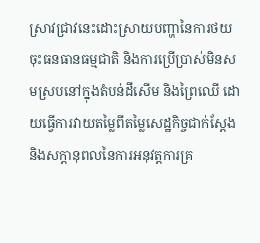ស្រាវជ្រាវនេះដោះស្រាយបញ្ហានៃការថយចុះធនធានធម្មជាតិ និងការប្រើប្រាស់មិនសមស្របនៅក្នុងតំបន់ដីសើម និងព្រៃឈើ ដោយធ្វើការវាយតម្លៃពីតម្លៃសេដ្ឋកិច្ចជាក់ស្តែង និងសក្តានុពលនៃការអនុវត្តការគ្រ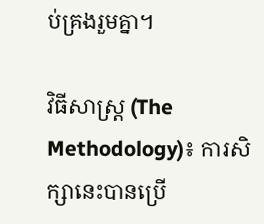ប់គ្រងរួមគ្នា។

វិធីសាស្ត្រ (The Methodology)៖ ការសិក្សានេះបានប្រើ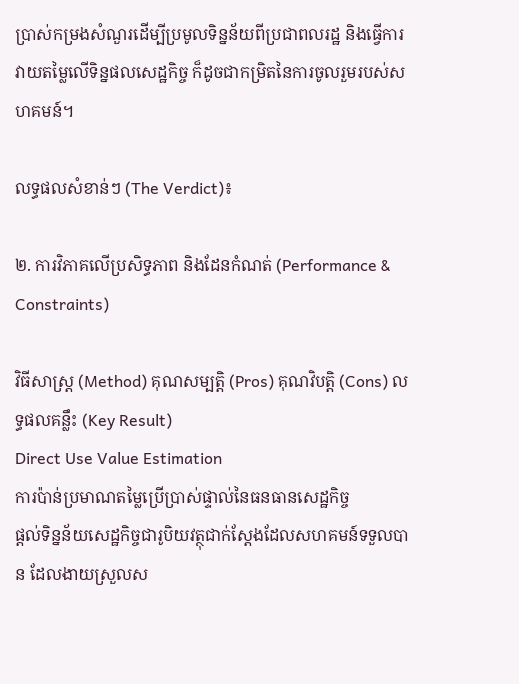ប្រាស់កម្រងសំណួរដើម្បីប្រមូលទិន្នន័យពីប្រជាពលរដ្ឋ និងធ្វើការវាយតម្លៃលើទិន្នផលសេដ្ឋកិច្ច ក៏ដូចជាកម្រិតនៃការចូលរួមរបស់សហគមន៍។

លទ្ធផលសំខាន់ៗ (The Verdict)៖

២. ការវិភាគលើប្រសិទ្ធភាព និងដែនកំណត់ (Performance & Constraints)

វិធីសាស្ត្រ (Method) គុណសម្បត្តិ (Pros) គុណវិបត្តិ (Cons) លទ្ធផលគន្លឹះ (Key Result)
Direct Use Value Estimation
ការប៉ាន់ប្រមាណតម្លៃប្រើប្រាស់ផ្ទាល់នៃធនធានសេដ្ឋកិច្ច
ផ្តល់ទិន្នន័យសេដ្ឋកិច្ចជារូបិយវត្ថុជាក់ស្តែងដែលសហគមន៍ទទួលបាន ដែលងាយស្រួលស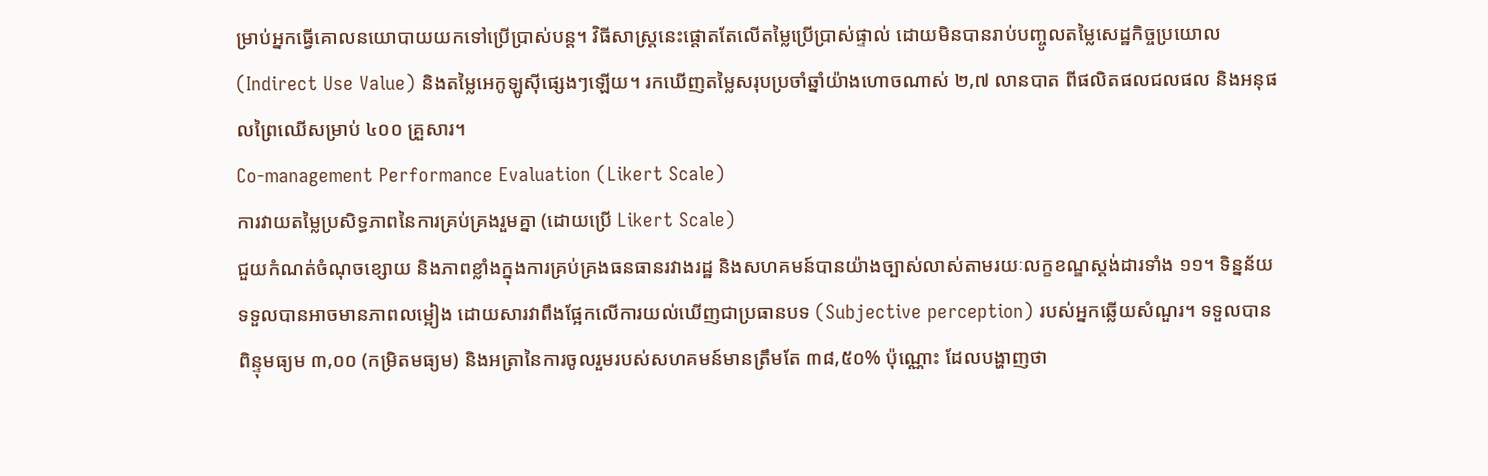ម្រាប់អ្នកធ្វើគោលនយោបាយយកទៅប្រើប្រាស់បន្ត។ វិធីសាស្ត្រនេះផ្តោតតែលើតម្លៃប្រើប្រាស់ផ្ទាល់ ដោយមិនបានរាប់បញ្ចូលតម្លៃសេដ្ឋកិច្ចប្រយោល (Indirect Use Value) និងតម្លៃអេកូឡូស៊ីផ្សេងៗឡើយ។ រកឃើញតម្លៃសរុបប្រចាំឆ្នាំយ៉ាងហោចណាស់ ២,៧ លានបាត ពីផលិតផលជលផល និងអនុផលព្រៃឈើសម្រាប់ ៤០០ គ្រួសារ។
Co-management Performance Evaluation (Likert Scale)
ការវាយតម្លៃប្រសិទ្ធភាពនៃការគ្រប់គ្រងរួមគ្នា (ដោយប្រើ Likert Scale)
ជួយកំណត់ចំណុចខ្សោយ និងភាពខ្លាំងក្នុងការគ្រប់គ្រងធនធានរវាងរដ្ឋ និងសហគមន៍បានយ៉ាងច្បាស់លាស់តាមរយៈលក្ខខណ្ឌស្តង់ដារទាំង ១១។ ទិន្នន័យទទួលបានអាចមានភាពលម្អៀង ដោយសារវាពឹងផ្អែកលើការយល់ឃើញជាប្រធានបទ (Subjective perception) របស់អ្នកឆ្លើយសំណួរ។ ទទួលបានពិន្ទុមធ្យម ៣,០០ (កម្រិតមធ្យម) និងអត្រានៃការចូលរួមរបស់សហគមន៍មានត្រឹមតែ ៣៨,៥០% ប៉ុណ្ណោះ ដែលបង្ហាញថា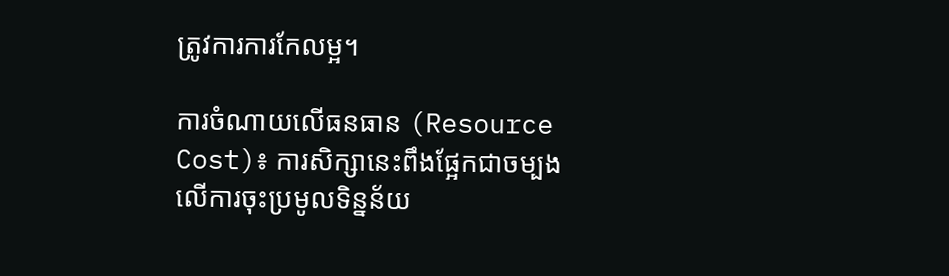ត្រូវការការកែលម្អ។

ការចំណាយលើធនធាន (Resource Cost)៖ ការសិក្សានេះពឹងផ្អែកជាចម្បងលើការចុះប្រមូលទិន្នន័យ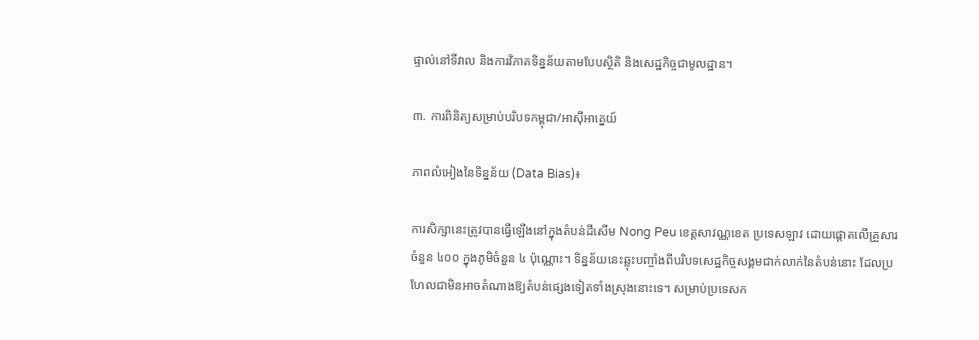ផ្ទាល់នៅទីវាល និងការវិភាគទិន្នន័យតាមបែបស្ថិតិ និងសេដ្ឋកិច្ចជាមូលដ្ឋាន។

៣. ការពិនិត្យសម្រាប់បរិបទកម្ពុជា/អាស៊ីអាគ្នេយ៍

ភាពលំអៀងនៃទិន្នន័យ (Data Bias)៖

ការសិក្សានេះត្រូវបានធ្វើឡើងនៅក្នុងតំបន់ដីសើម Nong Peu ខេត្តសាវណ្ណខេត ប្រទេសឡាវ ដោយផ្តោតលើគ្រួសារចំនួន ៤០០ ក្នុងភូមិចំនួន ៤ ប៉ុណ្ណោះ។ ទិន្នន័យនេះឆ្លុះបញ្ចាំងពីបរិបទសេដ្ឋកិច្ចសង្គមជាក់លាក់នៃតំបន់នោះ ដែលប្រហែលជាមិនអាចតំណាងឱ្យតំបន់ផ្សេងទៀតទាំងស្រុងនោះទេ។ សម្រាប់ប្រទេសក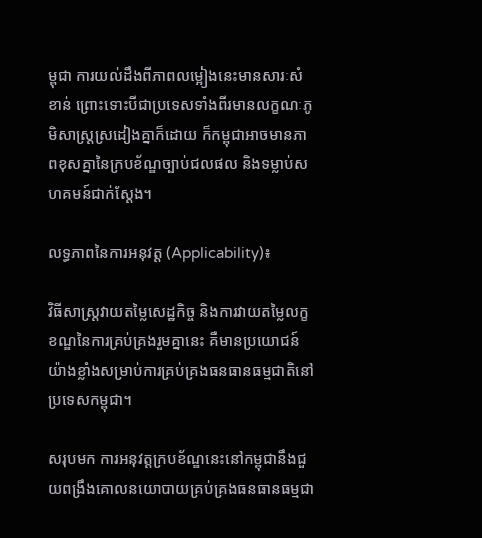ម្ពុជា ការយល់ដឹងពីភាពលម្អៀងនេះមានសារៈសំខាន់ ព្រោះទោះបីជាប្រទេសទាំងពីរមានលក្ខណៈភូមិសាស្រ្តស្រដៀងគ្នាក៏ដោយ ក៏កម្ពុជាអាចមានភាពខុសគ្នានៃក្របខ័ណ្ឌច្បាប់ជលផល និងទម្លាប់សហគមន៍ជាក់ស្តែង។

លទ្ធភាពនៃការអនុវត្ត (Applicability)៖

វិធីសាស្រ្តវាយតម្លៃសេដ្ឋកិច្ច និងការវាយតម្លៃលក្ខខណ្ឌនៃការគ្រប់គ្រងរួមគ្នានេះ គឺមានប្រយោជន៍យ៉ាងខ្លាំងសម្រាប់ការគ្រប់គ្រងធនធានធម្មជាតិនៅប្រទេសកម្ពុជា។

សរុបមក ការអនុវត្តក្របខ័ណ្ឌនេះនៅកម្ពុជានឹងជួយពង្រឹងគោលនយោបាយគ្រប់គ្រងធនធានធម្មជា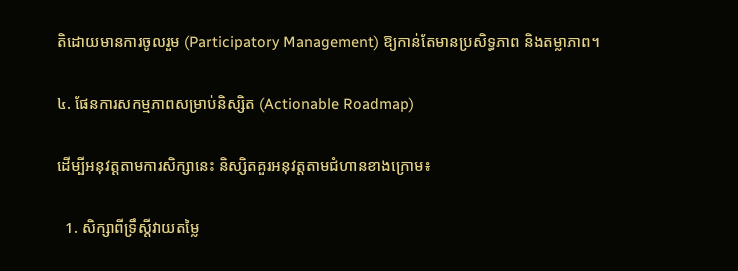តិដោយមានការចូលរួម (Participatory Management) ឱ្យកាន់តែមានប្រសិទ្ធភាព និងតម្លាភាព។

៤. ផែនការសកម្មភាពសម្រាប់និស្សិត (Actionable Roadmap)

ដើម្បីអនុវត្តតាមការសិក្សានេះ និស្សិតគួរអនុវត្តតាមជំហានខាងក្រោម៖

  1. សិក្សាពីទ្រឹស្តីវាយតម្លៃ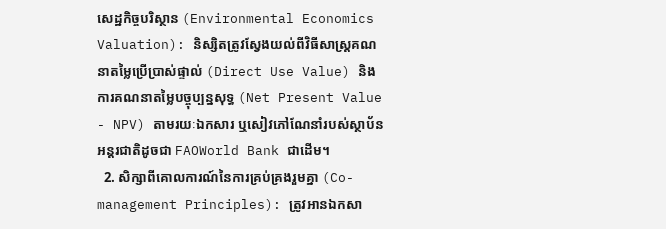សេដ្ឋកិច្ចបរិស្ថាន (Environmental Economics Valuation): និស្សិតត្រូវស្វែងយល់ពីវិធីសាស្រ្តគណនាតម្លៃប្រើប្រាស់ផ្ទាល់ (Direct Use Value) និងការគណនាតម្លៃបច្ចុប្បន្នសុទ្ធ (Net Present Value - NPV) តាមរយៈឯកសារ ឬសៀវភៅណែនាំរបស់ស្ថាប័នអន្តរជាតិដូចជា FAOWorld Bank ជាដើម។
  2. សិក្សាពីគោលការណ៍នៃការគ្រប់គ្រងរួមគ្នា (Co-management Principles): ត្រូវអានឯកសា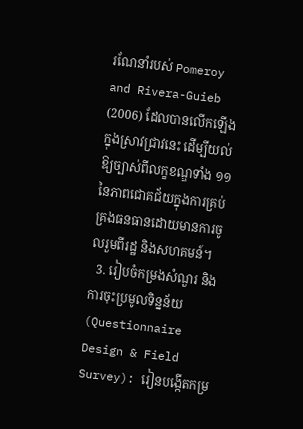រណែនាំរបស់ Pomeroy and Rivera-Guieb (2006) ដែលបានលើកឡើងក្នុងស្រាវជ្រាវនេះ ដើម្បីយល់ឱ្យច្បាស់ពីលក្ខខណ្ឌទាំង ១១ នៃភាពជោគជ័យក្នុងការគ្រប់គ្រងធនធានដោយមានការចូលរួមពីរដ្ឋ និងសហគមន៍។
  3. រៀបចំកម្រងសំណួរ និងការចុះប្រមូលទិន្នន័យ (Questionnaire Design & Field Survey): រៀនបង្កើតកម្រ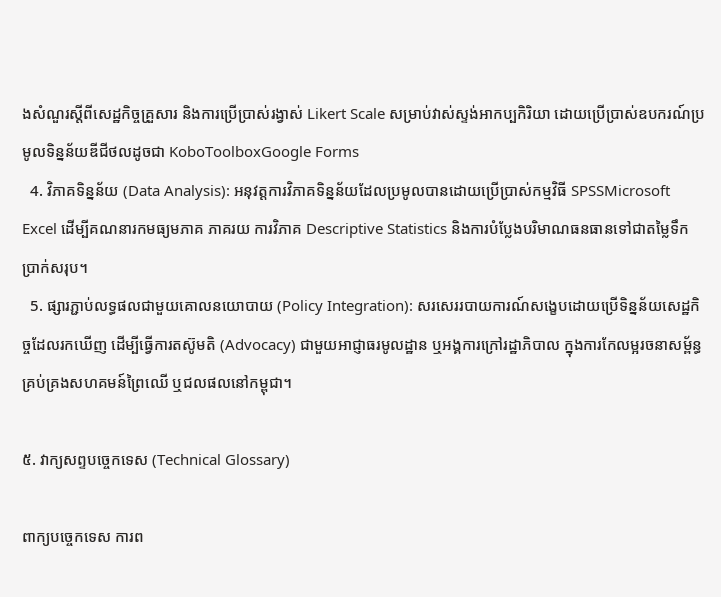ងសំណួរស្តីពីសេដ្ឋកិច្ចគ្រួសារ និងការប្រើប្រាស់រង្វាស់ Likert Scale សម្រាប់វាស់ស្ទង់អាកប្បកិរិយា ដោយប្រើប្រាស់ឧបករណ៍ប្រមូលទិន្នន័យឌីជីថលដូចជា KoboToolboxGoogle Forms
  4. វិភាគទិន្នន័យ (Data Analysis): អនុវត្តការវិភាគទិន្នន័យដែលប្រមូលបានដោយប្រើប្រាស់កម្មវិធី SPSSMicrosoft Excel ដើម្បីគណនារកមធ្យមភាគ ភាគរយ ការវិភាគ Descriptive Statistics និងការបំប្លែងបរិមាណធនធានទៅជាតម្លៃទឹកប្រាក់សរុប។
  5. ផ្សារភ្ជាប់លទ្ធផលជាមួយគោលនយោបាយ (Policy Integration): សរសេររបាយការណ៍សង្ខេបដោយប្រើទិន្នន័យសេដ្ឋកិច្ចដែលរកឃើញ ដើម្បីធ្វើការតស៊ូមតិ (Advocacy) ជាមួយអាជ្ញាធរមូលដ្ឋាន ឬអង្គការក្រៅរដ្ឋាភិបាល ក្នុងការកែលម្អរចនាសម្ព័ន្ធគ្រប់គ្រងសហគមន៍ព្រៃឈើ ឬជលផលនៅកម្ពុជា។

៥. វាក្យសព្ទបច្ចេកទេស (Technical Glossary)

ពាក្យបច្ចេកទេស ការព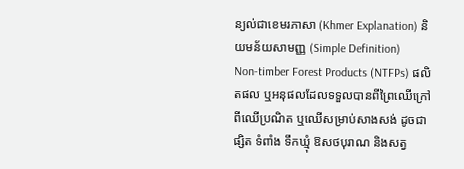ន្យល់ជាខេមរភាសា (Khmer Explanation) និយមន័យសាមញ្ញ (Simple Definition)
Non-timber Forest Products (NTFPs) ផលិតផល ឬអនុផលដែលទទួលបានពីព្រៃឈើក្រៅពីឈើប្រណិត ឬឈើសម្រាប់សាងសង់ ដូចជា ផ្សិត ទំពាំង ទឹកឃ្មុំ ឱសថបុរាណ និងសត្វ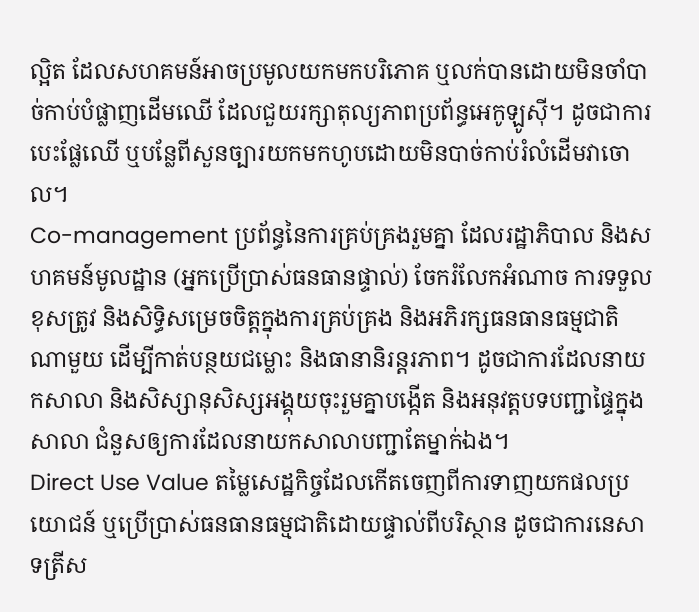ល្អិត ដែលសហគមន៍អាចប្រមូលយកមកបរិភោគ ឬលក់បានដោយមិនចាំបាច់កាប់បំផ្លាញដើមឈើ ដែលជួយរក្សាតុល្យភាពប្រព័ន្ធអេកូឡូស៊ី។ ដូចជាការបេះផ្លែឈើ ឬបន្លែពីសួនច្បារយកមកហូបដោយមិនបាច់កាប់រំលំដើមវាចោល។
Co-management ប្រព័ន្ធនៃការគ្រប់គ្រងរួមគ្នា ដែលរដ្ឋាភិបាល និងសហគមន៍មូលដ្ឋាន (អ្នកប្រើប្រាស់ធនធានផ្ទាល់) ចែករំលែកអំណាច ការទទួលខុសត្រូវ និងសិទ្ធិសម្រេចចិត្តក្នុងការគ្រប់គ្រង និងអភិរក្សធនធានធម្មជាតិណាមួយ ដើម្បីកាត់បន្ថយជម្លោះ និងធានានិរន្តរភាព។ ដូចជាការដែលនាយកសាលា និងសិស្សានុសិស្សអង្គុយចុះរួមគ្នាបង្កើត និងអនុវត្តបទបញ្ជាផ្ទៃក្នុងសាលា ជំនួសឲ្យការដែលនាយកសាលាបញ្ជាតែម្នាក់ឯង។
Direct Use Value តម្លៃសេដ្ឋកិច្ចដែលកើតចេញពីការទាញយកផលប្រយោជន៍ ឬប្រើប្រាស់ធនធានធម្មជាតិដោយផ្ទាល់ពីបរិស្ថាន ដូចជាការនេសាទត្រីស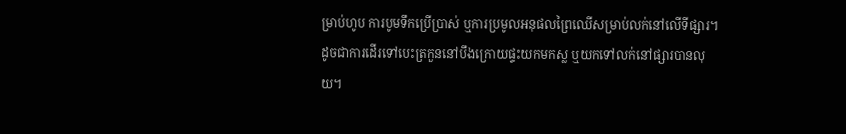ម្រាប់ហូប ការបូមទឹកប្រើប្រាស់ ឬការប្រមូលអនុផលព្រៃឈើសម្រាប់លក់នៅលើទីផ្សារ។ ដូចជាការដើរទៅបេះត្រកួននៅបឹងក្រោយផ្ទះយកមកស្ល ឬយកទៅលក់នៅផ្សារបានលុយ។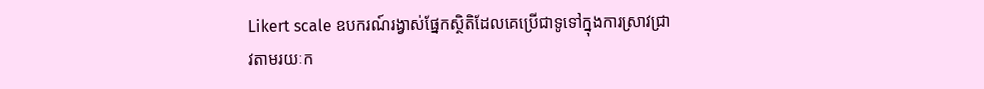Likert scale ឧបករណ៍រង្វាស់ផ្នែកស្ថិតិដែលគេប្រើជាទូទៅក្នុងការស្រាវជ្រាវតាមរយៈក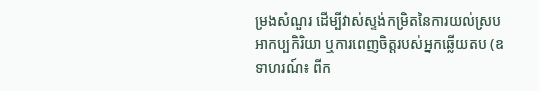ម្រងសំណួរ ដើម្បីវាស់ស្ទង់កម្រិតនៃការយល់ស្រប អាកប្បកិរិយា ឬការពេញចិត្តរបស់អ្នកឆ្លើយតប (ឧទាហរណ៍៖ ពីក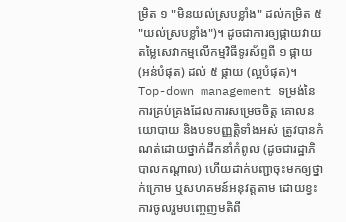ម្រិត ១ "មិនយល់ស្របខ្លាំង" ដល់កម្រិត ៥ "យល់ស្របខ្លាំង")។ ដូចជាការឲ្យផ្កាយវាយតម្លៃសេវាកម្មលើកម្មវិធីទូរស័ព្ទពី ១ ផ្កាយ (អន់បំផុត) ដល់ ៥ ផ្កាយ (ល្អបំផុត)។
Top-down management ទម្រង់នៃការគ្រប់គ្រងដែលការសម្រេចចិត្ត គោលនយោបាយ និងបទបញ្ញត្តិទាំងអស់ ត្រូវបានកំណត់ដោយថ្នាក់ដឹកនាំកំពូល (ដូចជារដ្ឋាភិបាលកណ្តាល) ហើយដាក់បញ្ជាចុះមកឲ្យថ្នាក់ក្រោម ឬសហគមន៍អនុវត្តតាម ដោយខ្វះការចូលរួមបញ្ចេញមតិពី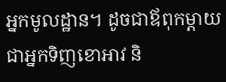អ្នកមូលដ្ឋាន។ ដូចជាឪពុកម្តាយជាអ្នកទិញខោអាវ និ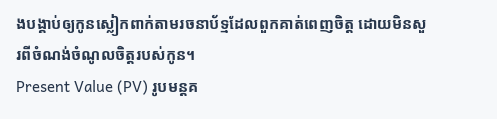ងបង្គាប់ឲ្យកូនស្លៀកពាក់តាមរចនាប័ទ្មដែលពួកគាត់ពេញចិត្ត ដោយមិនសួរពីចំណង់ចំណូលចិត្តរបស់កូន។
Present Value (PV) រូបមន្តគ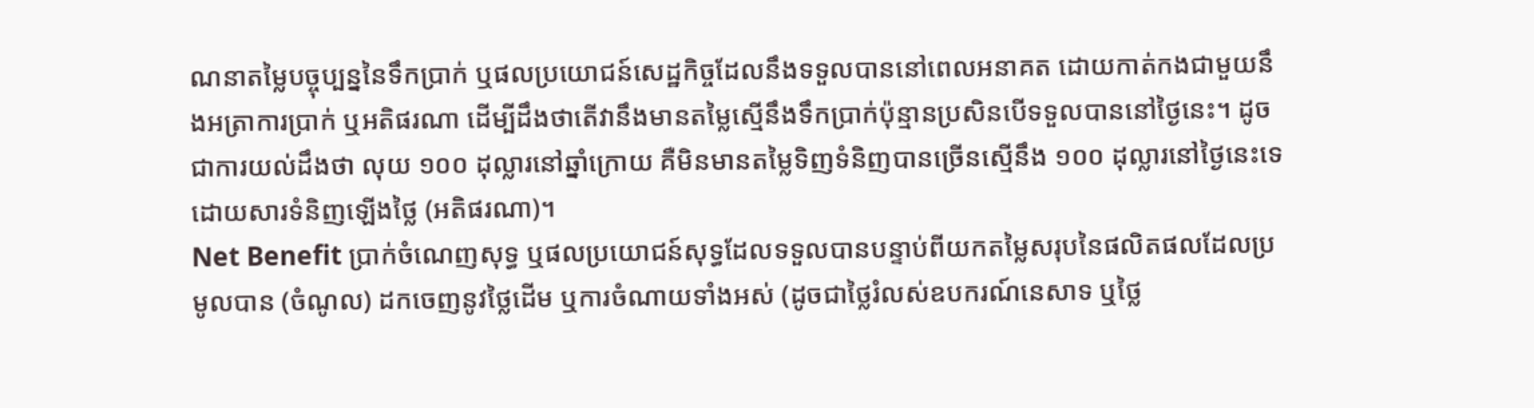ណនាតម្លៃបច្ចុប្បន្ននៃទឹកប្រាក់ ឬផលប្រយោជន៍សេដ្ឋកិច្ចដែលនឹងទទួលបាននៅពេលអនាគត ដោយកាត់កងជាមួយនឹងអត្រាការប្រាក់ ឬអតិផរណា ដើម្បីដឹងថាតើវានឹងមានតម្លៃស្មើនឹងទឹកប្រាក់ប៉ុន្មានប្រសិនបើទទួលបាននៅថ្ងៃនេះ។ ដូចជាការយល់ដឹងថា លុយ ១០០ ដុល្លារនៅឆ្នាំក្រោយ គឺមិនមានតម្លៃទិញទំនិញបានច្រើនស្មើនឹង ១០០ ដុល្លារនៅថ្ងៃនេះទេ ដោយសារទំនិញឡើងថ្លៃ (អតិផរណា)។
Net Benefit ប្រាក់ចំណេញសុទ្ធ ឬផលប្រយោជន៍សុទ្ធដែលទទួលបានបន្ទាប់ពីយកតម្លៃសរុបនៃផលិតផលដែលប្រមូលបាន (ចំណូល) ដកចេញនូវថ្លៃដើម ឬការចំណាយទាំងអស់ (ដូចជាថ្លៃរំលស់ឧបករណ៍នេសាទ ឬថ្លៃ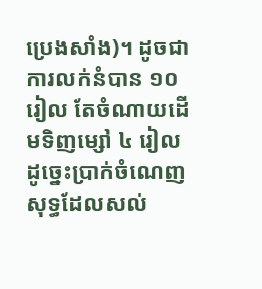ប្រេងសាំង)។ ដូចជាការលក់នំបាន ១០ រៀល តែចំណាយដើមទិញម្សៅ ៤ រៀល ដូច្នេះប្រាក់ចំណេញសុទ្ធដែលសល់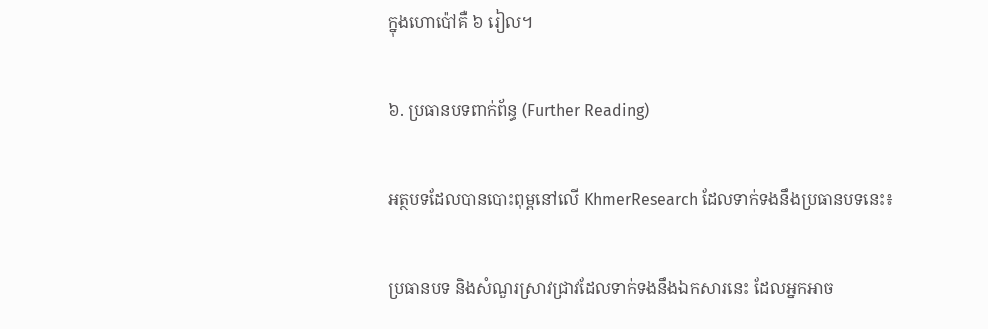ក្នុងហោប៉ៅគឺ ៦ រៀល។

៦. ប្រធានបទពាក់ព័ន្ធ (Further Reading)

អត្ថបទដែលបានបោះពុម្ពនៅលើ KhmerResearch ដែលទាក់ទងនឹងប្រធានបទនេះ៖

ប្រធានបទ និងសំណួរស្រាវជ្រាវដែលទាក់ទងនឹងឯកសារនេះ ដែលអ្នកអាច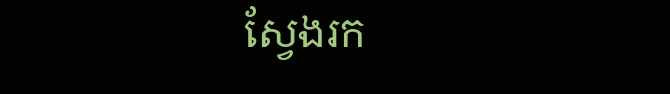ស្វែងរក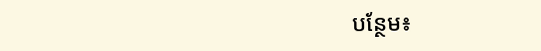បន្ថែម៖